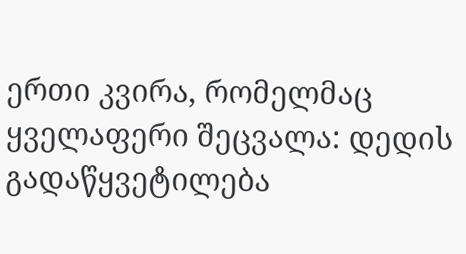ერთი კვირა, რომელმაც ყველაფერი შეცვალა: დედის გადაწყვეტილება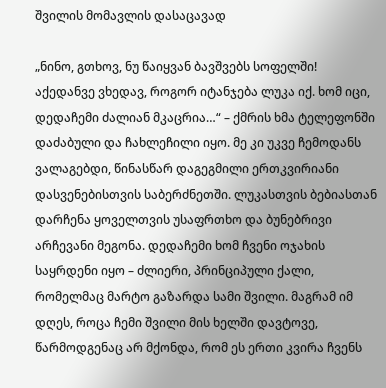შვილის მომავლის დასაცავად

„ნინო, გთხოვ, ნუ წაიყვან ბავშვებს სოფელში! აქედანვე ვხედავ, როგორ იტანჯება ლუკა იქ. ხომ იცი, დედაჩემი ძალიან მკაცრია…“ – ქმრის ხმა ტელეფონში დაძაბული და ჩახლეჩილი იყო. მე კი უკვე ჩემოდანს ვალაგებდი, წინასწარ დაგეგმილი ერთკვირიანი დასვენებისთვის საბერძნეთში. ლუკასთვის ბებიასთან დარჩენა ყოველთვის უსაფრთხო და ბუნებრივი არჩევანი მეგონა. დედაჩემი ხომ ჩვენი ოჯახის საყრდენი იყო – ძლიერი, პრინციპული ქალი, რომელმაც მარტო გაზარდა სამი შვილი. მაგრამ იმ დღეს, როცა ჩემი შვილი მის ხელში დავტოვე, წარმოდგენაც არ მქონდა, რომ ეს ერთი კვირა ჩვენს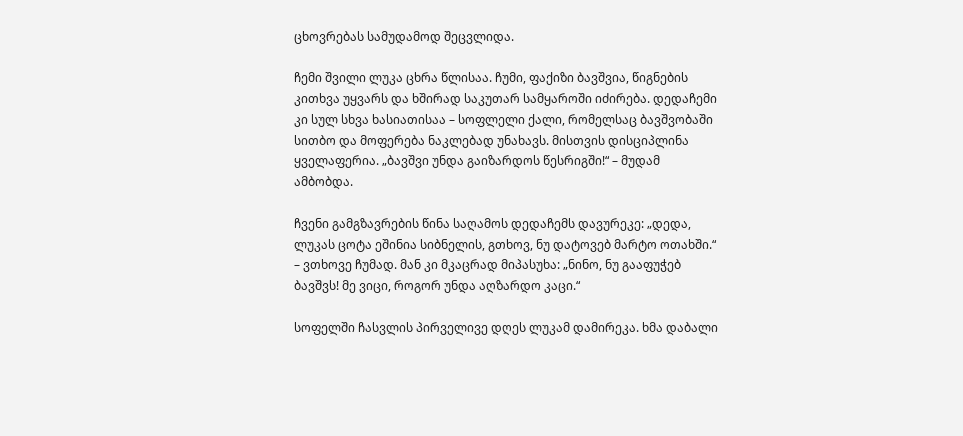ცხოვრებას სამუდამოდ შეცვლიდა.

ჩემი შვილი ლუკა ცხრა წლისაა. ჩუმი, ფაქიზი ბავშვია, წიგნების კითხვა უყვარს და ხშირად საკუთარ სამყაროში იძირება. დედაჩემი კი სულ სხვა ხასიათისაა – სოფლელი ქალი, რომელსაც ბავშვობაში სითბო და მოფერება ნაკლებად უნახავს. მისთვის დისციპლინა ყველაფერია. „ბავშვი უნდა გაიზარდოს წესრიგში!“ – მუდამ ამბობდა.

ჩვენი გამგზავრების წინა საღამოს დედაჩემს დავურეკე: „დედა, ლუკას ცოტა ეშინია სიბნელის, გთხოვ, ნუ დატოვებ მარტო ოთახში.“ – ვთხოვე ჩუმად. მან კი მკაცრად მიპასუხა: „ნინო, ნუ გააფუჭებ ბავშვს! მე ვიცი, როგორ უნდა აღზარდო კაცი.“

სოფელში ჩასვლის პირველივე დღეს ლუკამ დამირეკა. ხმა დაბალი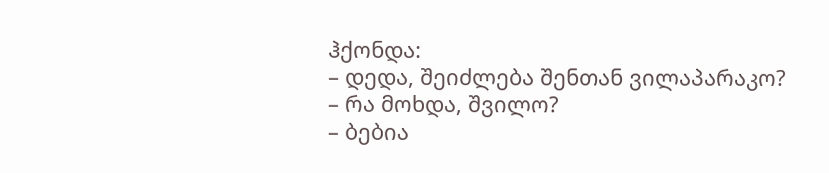ჰქონდა:
– დედა, შეიძლება შენთან ვილაპარაკო?
– რა მოხდა, შვილო?
– ბებია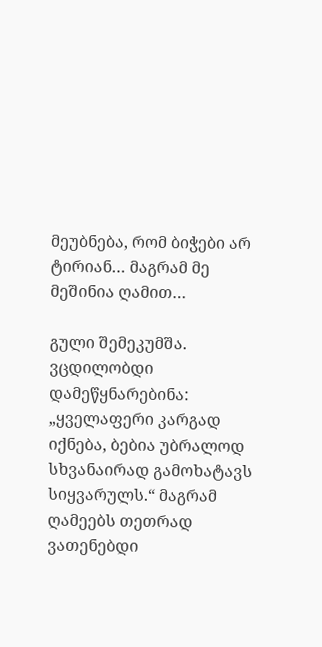მეუბნება, რომ ბიჭები არ ტირიან… მაგრამ მე მეშინია ღამით…

გული შემეკუმშა. ვცდილობდი დამეწყნარებინა: „ყველაფერი კარგად იქნება, ბებია უბრალოდ სხვანაირად გამოხატავს სიყვარულს.“ მაგრამ ღამეებს თეთრად ვათენებდი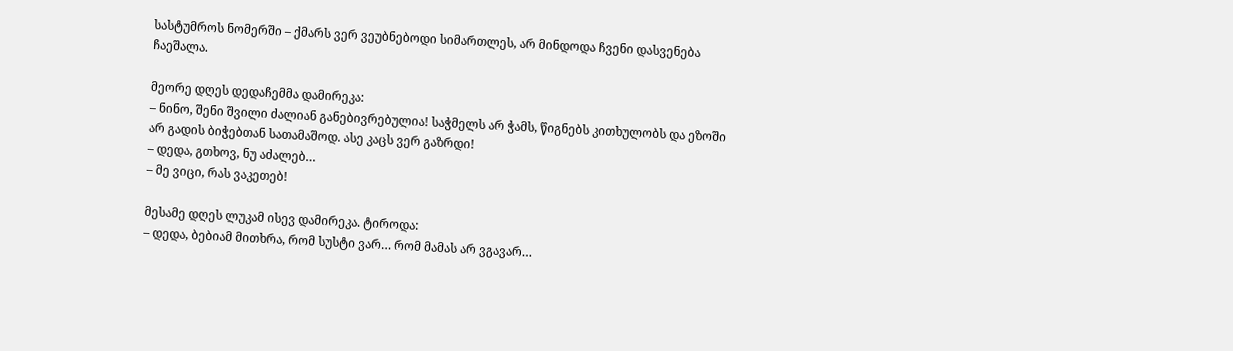სასტუმროს ნომერში – ქმარს ვერ ვეუბნებოდი სიმართლეს, არ მინდოდა ჩვენი დასვენება ჩაეშალა.

მეორე დღეს დედაჩემმა დამირეკა:
– ნინო, შენი შვილი ძალიან განებივრებულია! საჭმელს არ ჭამს, წიგნებს კითხულობს და ეზოში არ გადის ბიჭებთან სათამაშოდ. ასე კაცს ვერ გაზრდი!
– დედა, გთხოვ, ნუ აძალებ…
– მე ვიცი, რას ვაკეთებ!

მესამე დღეს ლუკამ ისევ დამირეკა. ტიროდა:
– დედა, ბებიამ მითხრა, რომ სუსტი ვარ… რომ მამას არ ვგავარ…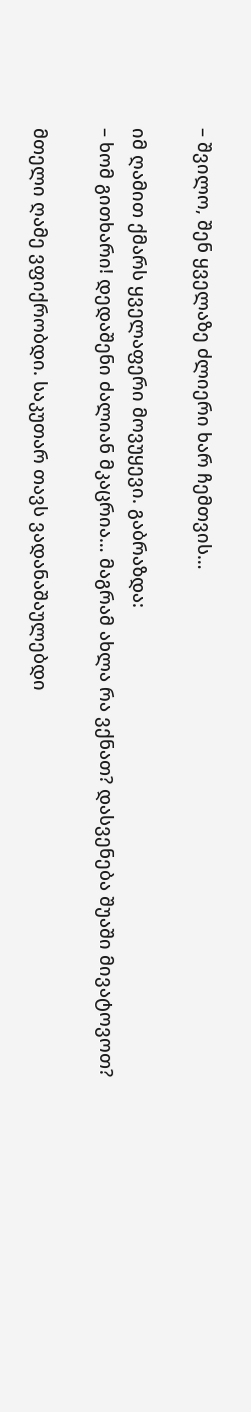– შვილო, შენ ყველაზე ძლიერი ხარ ჩემთვის…

იმ ღამით ქმარს ყველაფერი მოვუყევი. გაბრაზდა:
– ხომ გითხარი! დედაშენი ძალიან მკაცრია… მაგრამ ახლა რა ვქნათ? დასვენება შუაში მივატოვოთ?

მთელი ღამე ვფიქრობდი. საკუთარ თავს ვადანაშაულებდი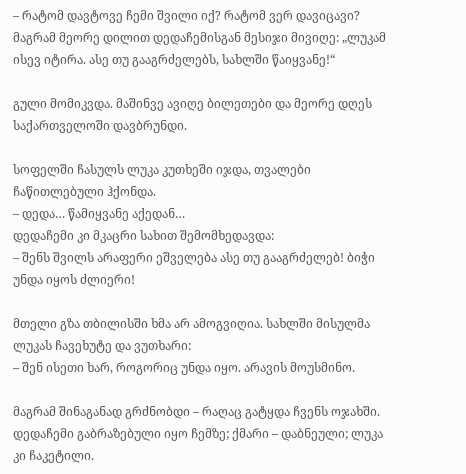– რატომ დავტოვე ჩემი შვილი იქ? რატომ ვერ დავიცავი? მაგრამ მეორე დილით დედაჩემისგან მესიჯი მივიღე: „ლუკამ ისევ იტირა. ასე თუ გააგრძელებს, სახლში წაიყვანე!“

გული მომიკვდა. მაშინვე ავიღე ბილეთები და მეორე დღეს საქართველოში დავბრუნდი.

სოფელში ჩასულს ლუკა კუთხეში იჯდა, თვალები ჩაწითლებული ჰქონდა.
– დედა… წამიყვანე აქედან…
დედაჩემი კი მკაცრი სახით შემომხედავდა:
– შენს შვილს არაფერი ეშველება ასე თუ გააგრძელებ! ბიჭი უნდა იყოს ძლიერი!

მთელი გზა თბილისში ხმა არ ამოგვიღია. სახლში მისულმა ლუკას ჩავეხუტე და ვუთხარი:
– შენ ისეთი ხარ, როგორიც უნდა იყო. არავის მოუსმინო.

მაგრამ შინაგანად გრძნობდი – რაღაც გატყდა ჩვენს ოჯახში. დედაჩემი გაბრაზებული იყო ჩემზე; ქმარი – დაბნეული; ლუკა კი ჩაკეტილი.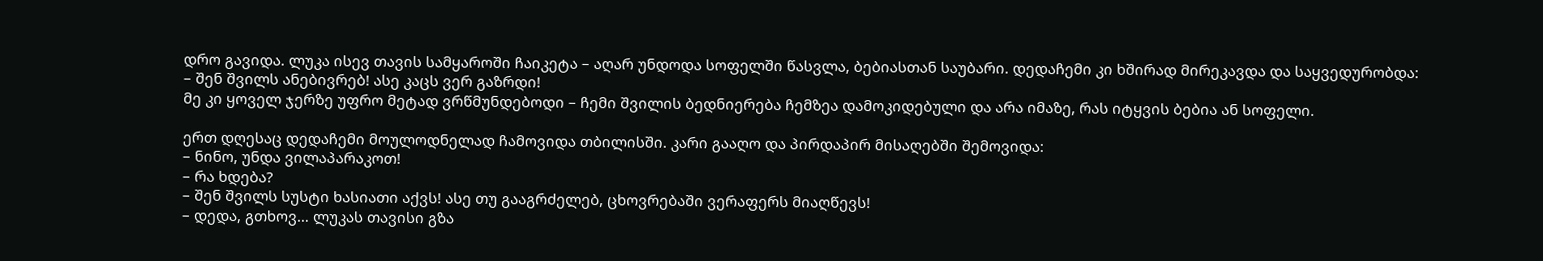დრო გავიდა. ლუკა ისევ თავის სამყაროში ჩაიკეტა – აღარ უნდოდა სოფელში წასვლა, ბებიასთან საუბარი. დედაჩემი კი ხშირად მირეკავდა და საყვედურობდა:
– შენ შვილს ანებივრებ! ასე კაცს ვერ გაზრდი!
მე კი ყოველ ჯერზე უფრო მეტად ვრწმუნდებოდი – ჩემი შვილის ბედნიერება ჩემზეა დამოკიდებული და არა იმაზე, რას იტყვის ბებია ან სოფელი.

ერთ დღესაც დედაჩემი მოულოდნელად ჩამოვიდა თბილისში. კარი გააღო და პირდაპირ მისაღებში შემოვიდა:
– ნინო, უნდა ვილაპარაკოთ!
– რა ხდება?
– შენ შვილს სუსტი ხასიათი აქვს! ასე თუ გააგრძელებ, ცხოვრებაში ვერაფერს მიაღწევს!
– დედა, გთხოვ… ლუკას თავისი გზა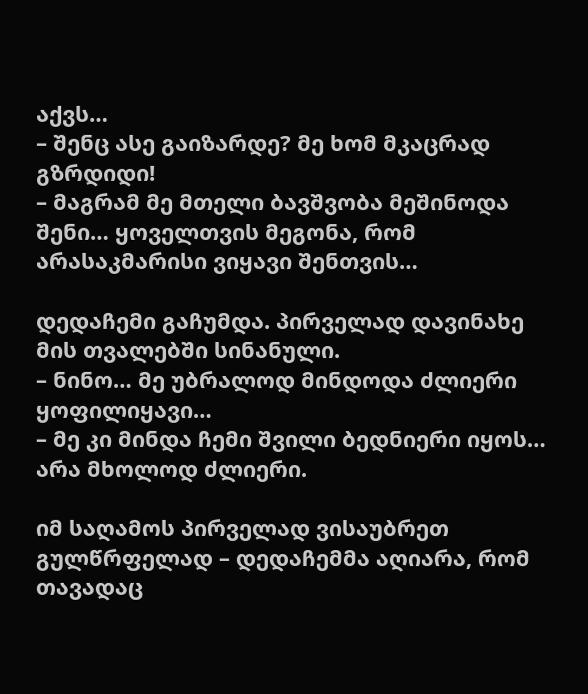აქვს…
– შენც ასე გაიზარდე? მე ხომ მკაცრად გზრდიდი!
– მაგრამ მე მთელი ბავშვობა მეშინოდა შენი… ყოველთვის მეგონა, რომ არასაკმარისი ვიყავი შენთვის…

დედაჩემი გაჩუმდა. პირველად დავინახე მის თვალებში სინანული.
– ნინო… მე უბრალოდ მინდოდა ძლიერი ყოფილიყავი…
– მე კი მინდა ჩემი შვილი ბედნიერი იყოს… არა მხოლოდ ძლიერი.

იმ საღამოს პირველად ვისაუბრეთ გულწრფელად – დედაჩემმა აღიარა, რომ თავადაც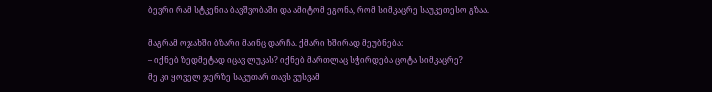ბევრი რამ სტკენია ბავშვობაში და ამიტომ ეგონა, რომ სიმკაცრე საუკეთესო გზაა.

მაგრამ ოჯახში ბზარი მაინც დარჩა. ქმარი ხშირად მეუბნება:
– იქნებ ზედმეტად იცავ ლუკას? იქნებ მართლაც სჭირდება ცოტა სიმკაცრე?
მე კი ყოველ ჯერზე საკუთარ თავს ვუსვამ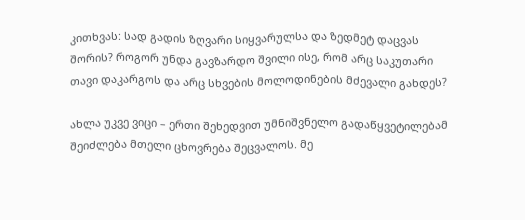კითხვას: სად გადის ზღვარი სიყვარულსა და ზედმეტ დაცვას შორის? როგორ უნდა გავზარდო შვილი ისე, რომ არც საკუთარი თავი დაკარგოს და არც სხვების მოლოდინების მძევალი გახდეს?

ახლა უკვე ვიცი – ერთი შეხედვით უმნიშვნელო გადაწყვეტილებამ შეიძლება მთელი ცხოვრება შეცვალოს. მე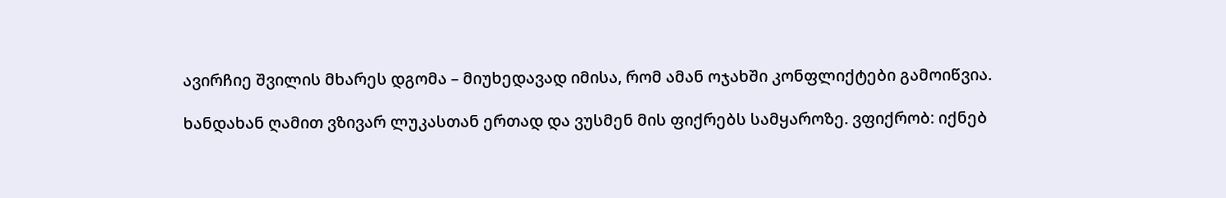ავირჩიე შვილის მხარეს დგომა – მიუხედავად იმისა, რომ ამან ოჯახში კონფლიქტები გამოიწვია.

ხანდახან ღამით ვზივარ ლუკასთან ერთად და ვუსმენ მის ფიქრებს სამყაროზე. ვფიქრობ: იქნებ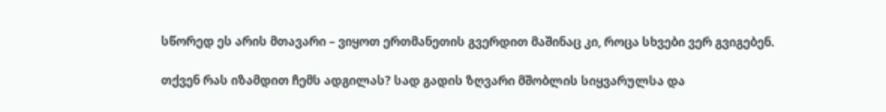სწორედ ეს არის მთავარი – ვიყოთ ერთმანეთის გვერდით მაშინაც კი, როცა სხვები ვერ გვიგებენ.

თქვენ რას იზამდით ჩემს ადგილას? სად გადის ზღვარი მშობლის სიყვარულსა და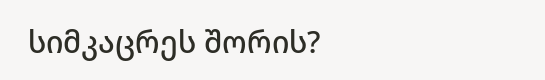სიმკაცრეს შორის?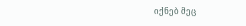იქნებ მეც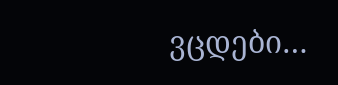ვცდები…